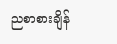ညစာစားချိန်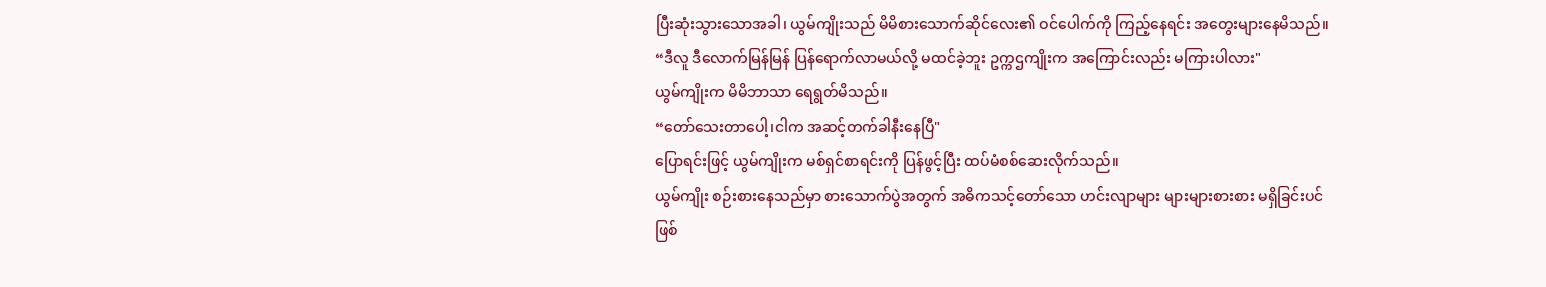ပြီးဆုံးသွားသောအခါ၊ ယွမ်ကျိုးသည် မိမိစားသောက်ဆိုင်လေး၏ ဝင်ပေါက်ကို ကြည့်နေရင်း အတွေးများနေမိသည်။
“ဒီလူ ဒီလောက်မြန်မြန် ပြန်ရောက်လာမယ်လို့ မထင်ခဲ့ဘူး ဥက္ကဌကျိုးက အကြောင်းလည်း မကြားပါလား"
ယွမ်ကျိုးက မိမိဘာသာ ရေရွတ်မိသည်။
“တော်သေးတာပေါ့၊ငါက အဆင့်တက်ခါနီးနေပြီ"
ပြောရင်းဖြင့် ယွမ်ကျိုးက မစ်ရှင်စာရင်းကို ပြန်ဖွင့်ပြီး ထပ်မံစစ်ဆေးလိုက်သည်။
ယွမ်ကျိုး စဉ်းစားနေသည်မှာ စားသောက်ပွဲအတွက် အဓိကသင့်တော်သော ဟင်းလျာများ များများစားစား မရှိခြင်းပင် ဖြစ်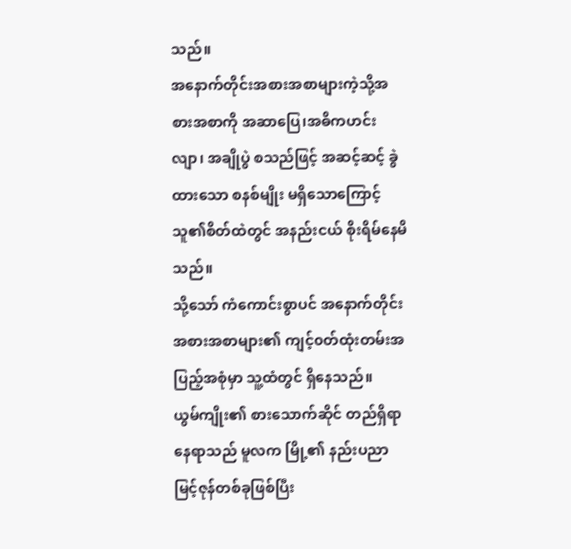သည်။
အနောက်တိုင်းအစားအစာများကဲ့သို့အစားအစာကို အဆာပြေ၊အဓိကဟင်းလျာ၊ အချိုပွဲ စသည်ဖြင့် အဆင့်ဆင့် ခွဲထားသော စနစ်မျိုး မရှိသောကြောင့် သူ၏စိတ်ထဲတွင် အနည်းငယ် စိုးရိမ်နေမိသည်။
သို့သော် ကံကောင်းစွာပင် အနောက်တိုင်းအစားအစာများ၏ ကျင့်၀တ်ထုံးတမ်းအပြည့်အစုံမှာ သူ့ထံတွင် ရှိနေသည်။
ယွမ်ကျိုး၏ စားသောက်ဆိုင် တည်ရှိရာနေရာသည် မူလက မြို့၏ နည်းပညာမြင့်ဇုန်တစ်ခုဖြစ်ပြီး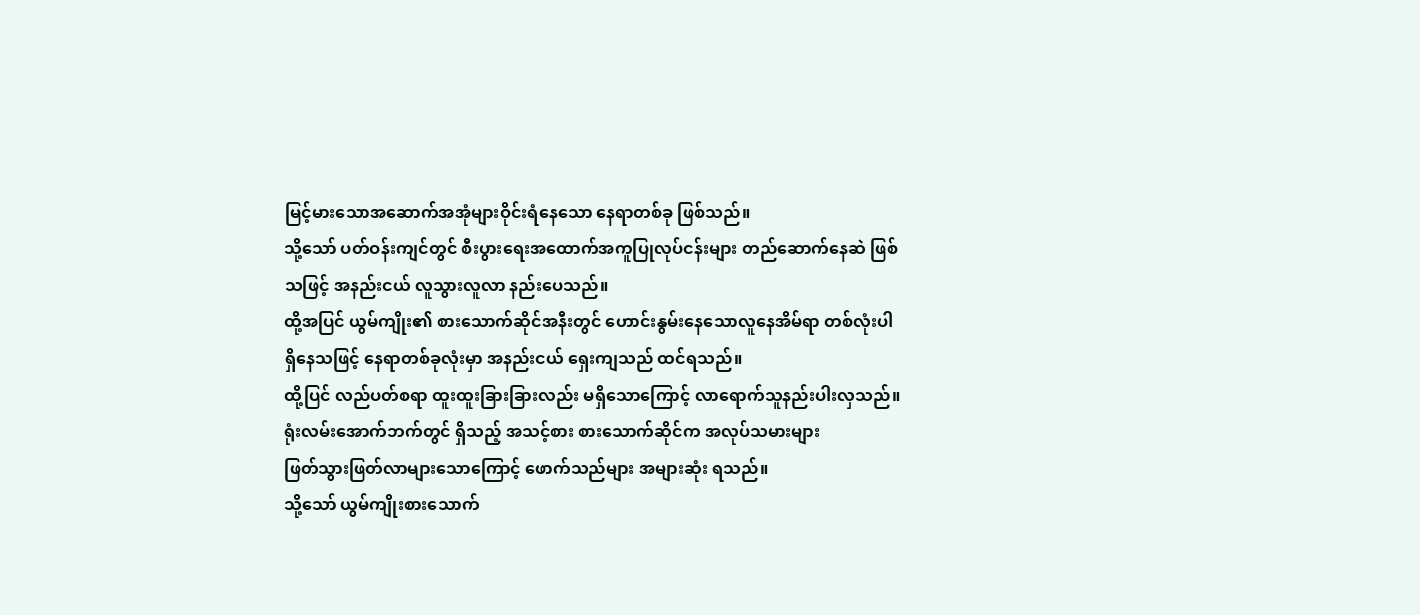မြင့်မားသောအဆောက်အအုံများဝိုင်းရံနေသော နေရာတစ်ခု ဖြစ်သည်။
သို့သော် ပတ်ဝန်းကျင်တွင် စီးပွားရေးအထောက်အကူပြုလုပ်ငန်းများ တည်ဆောက်နေဆဲ ဖြစ်သဖြင့် အနည်းငယ် လူသွားလူလာ နည်းပေသည်။
ထို့အပြင် ယွမ်ကျိုး၏ စားသောက်ဆိုင်အနီးတွင် ဟောင်းနွမ်းနေသောလူနေအိမ်ရာ တစ်လုံးပါ ရှိနေသဖြင့် နေရာတစ်ခုလုံးမှာ အနည်းငယ် ရှေးကျသည် ထင်ရသည်။
ထို့ပြင် လည်ပတ်စရာ ထူးထူးခြားခြားလည်း မရှိသောကြောင့် လာရောက်သူနည်းပါးလှသည်။
ရုံးလမ်းအောက်ဘက်တွင် ရှိသည့် အသင့်စား စားသောက်ဆိုင်က အလုပ်သမားများ
ဖြတ်သွားဖြတ်လာများသောကြောင့် ဖောက်သည်များ အများဆုံး ရသည်။
သို့သော် ယွမ်ကျိုးစားသောက်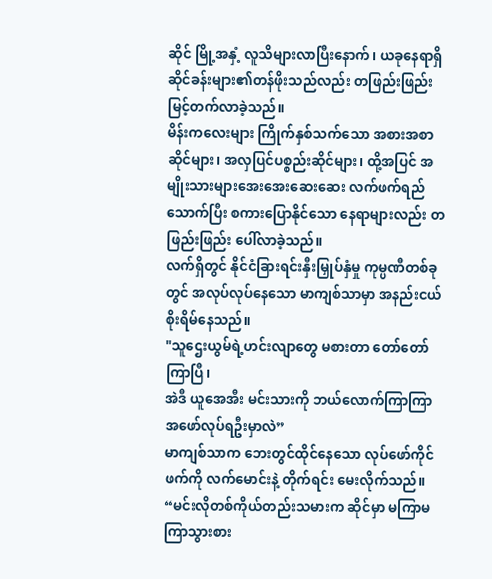ဆိုင် မြို့အနှံ့ လူသိများလာပြီးနောက်၊ ယခုနေရာရှိ ဆိုင်ခန်းများ၏တန်ဖိုးသည်လည်း တဖြည်းဖြည်း မြင့်တက်လာခဲ့သည်။
မိန်းကလေးများ ကြိုက်နှစ်သက်သော အစားအစာဆိုင်များ၊ အလှပြင်ပစ္စည်းဆိုင်များ၊ ထို့အပြင် အမျိုးသားများအေးအေးဆေးဆေး လက်ဖက်ရည်သောက်ပြီး စကားပြောနိုင်သော နေရာများလည်း တဖြည်းဖြည်း ပေါ်လာခဲ့သည်။
လက်ရှိတွင် နိုင်ငံခြားရင်းနှီးမြှုပ်နှံမှု ကုမ္ပဏီတစ်ခုတွင် အလုပ်လုပ်နေသော မာကျစ်သာမှာ အနည်းငယ် စိုးရိမ်နေသည်။
"သူဌေးယွမ်ရဲ့ဟင်းလျာတွေ မစားတာ တော်တော်ကြာပြီ၊
အဲဒီ ယူအေအီး မင်းသားကို ဘယ်လောက်ကြာကြာ အဖော်လုပ်ရဦးမှာလဲ”
မာကျစ်သာက ဘေးတွင်ထိုင်နေသော လုပ်ဖော်ကိုင်ဖက်ကို လက်မောင်းနဲ့ တိုက်ရင်း မေးလိုက်သည်။
“မင်းလိုတစ်ကိုယ်တည်းသမားက ဆိုင်မှာ မကြာမကြာသွားစား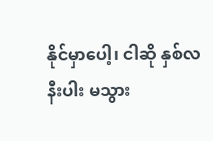နိုင်မှာပေါ့၊ ငါဆို နှစ်လနီးပါး မသွား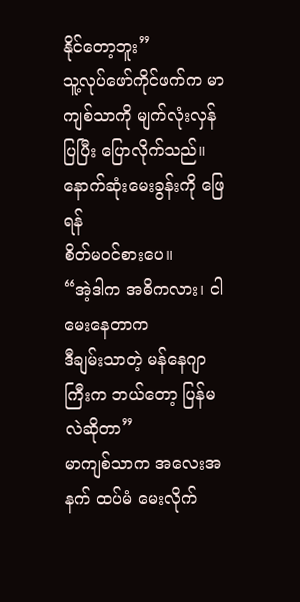နိုင်တော့ဘူး”
သူ့လုပ်ဖော်ကိုင်ဖက်က မာကျစ်သာကို မျက်လုံးလှန်ပြပြီး ပြောလိုက်သည်။ နောက်ဆုံးမေးခွန်းကို ဖြေရန်
စိတ်မဝင်စားပေ။
“အဲ့ဒါက အဓိကလား၊ ငါမေးနေတာက
ဒီချမ်းသာတဲ့ မန်နေဂျာကြီးက ဘယ်တော့ ပြန်မလဲဆိုတာ”
မာကျစ်သာက အလေးအနက် ထပ်မံ မေးလိုက်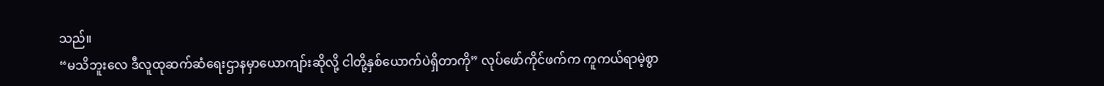သည်။
“မသိဘူးလေ ဒီလူထုဆက်ဆံရေးဌာနမှာယောကျာ်းဆိုလို့ ငါတို့နှစ်ယောက်ပဲရှိတာကို” လုပ်ဖော်ကိုင်ဖက်က ကူကယ်ရာမဲ့စွာ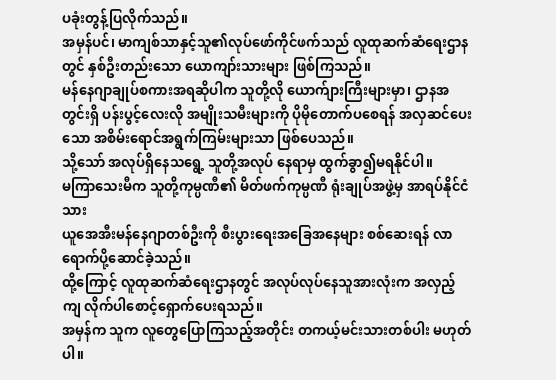ပခုံးတွန့်ပြလိုက်သည်။
အမှန်ပင်၊ မာကျစ်သာနှင့်သူ၏လုပ်ဖော်ကိုင်ဖက်သည် လူထုဆက်ဆံရေးဌာနတွင် နှစ်ဦးတည်းသော ယောကျာ်းသားများ ဖြစ်ကြသည်။
မန်နေဂျာချုပ်စကားအရဆိုပါက သူတို့လို ယောက်ျားကြီးများမှာ၊ ဌာနအတွင်းရှိ ပန်းပွင့်လေးလို အမျိုးသမီးများကို ပိုမိုတောက်ပစေရန် အလှဆင်ပေးသော အစိမ်းရောင်အရွက်ကြမ်းများသာ ဖြစ်ပေသည်။
သို့သော် အလုပ်ရှိနေသရွေ့ သူတို့အလုပ် နေရာမှ ထွက်ခွာ၍မရနိုင်ပါ။
မကြာသေးမီက သူတို့ကုမ္ပဏီ၏ မိတ်ဖက်ကုမ္ပဏီ ရုံးချုပ်အဖွဲ့မှ အာရပ်နိုင်ငံသား
ယူအေအီးမန်နေဂျာတစ်ဦးကို စီးပွားရေးအခြေအနေများ စစ်ဆေးရန် လာရောက်ပို့ဆောင်ခဲ့သည်။
ထို့ကြောင့် လူထုဆက်ဆံရေးဌာနတွင် အလုပ်လုပ်နေသူအားလုံးက အလှည့်ကျ လိုက်ပါစောင့်ရှောက်ပေးရသည်။
အမှန်က သူက လူတွေပြောကြသည့်အတိုင်း တကယ့်မင်းသားတစ်ပါး မဟုတ်ပါ။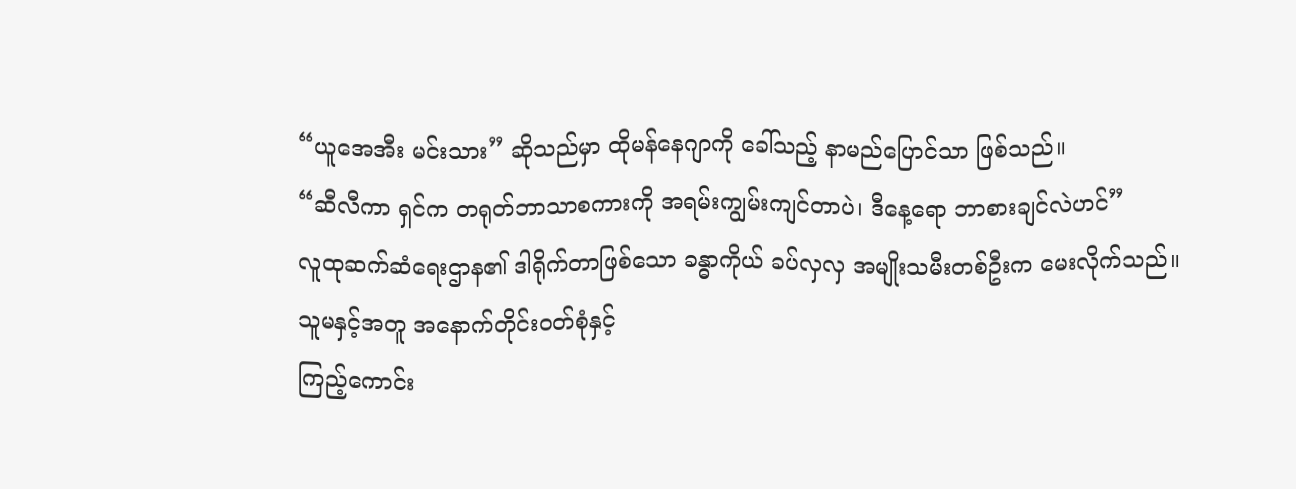“ယူအေအီး မင်းသား” ဆိုသည်မှာ ထိုမန်နေဂျာကို ခေါ်သည့် နာမည်ပြောင်သာ ဖြစ်သည်။
“ဆီလီကာ ရှင်က တရုတ်ဘာသာစကားကို အရမ်းကျွမ်းကျင်တာပဲ၊ ဒီနေ့ရော ဘာစားချင်လဲဟင်”
လူထုဆက်ဆံရေးဌာန၏ ဒါရိုက်တာဖြစ်သော ခန္ဓာကိုယ် ခပ်လှလှ အမျိုးသမီးတစ်ဦးက မေးလိုက်သည်။
သူမနှင့်အတူ အနောက်တိုင်း၀တ်စုံနှင့်
ကြည့်ကောင်း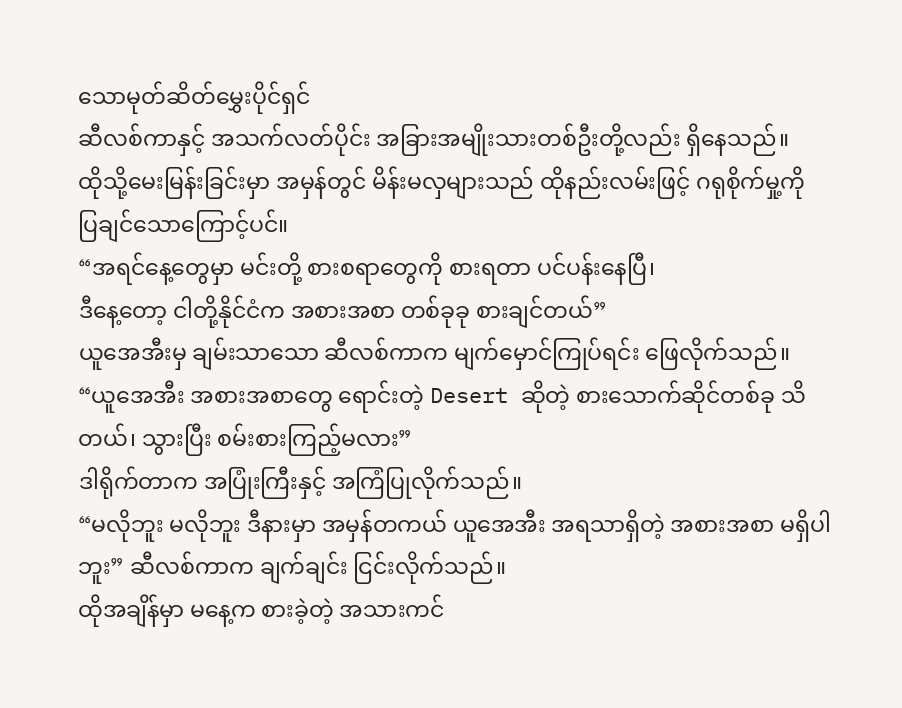သောမုတ်ဆိတ်မွှေးပိုင်ရှင်
ဆီလစ်ကာနှင့် အသက်လတ်ပိုင်း အခြားအမျိုးသားတစ်ဦးတို့လည်း ရှိနေသည်။
ထိုသို့မေးမြန်းခြင်းမှာ အမှန်တွင် မိန်းမလှများသည် ထိုနည်းလမ်းဖြင့် ဂရုစိုက်မှု့ကို
ပြချင်သောကြောင့်ပင်။
“အရင်နေ့တွေမှာ မင်းတို့ စားစရာတွေကို စားရတာ ပင်ပန်းနေပြီ၊
ဒီနေ့တော့ ငါတို့နိုင်ငံက အစားအစာ တစ်ခုခု စားချင်တယ်”
ယူအေအီးမှ ချမ်းသာသော ဆီလစ်ကာက မျက်မှောင်ကြုပ်ရင်း ဖြေလိုက်သည်။
“ယူအေအီး အစားအစာတွေ ရောင်းတဲ့ Desert ဆိုတဲ့ စားသောက်ဆိုင်တစ်ခု သိတယ်၊ သွားပြီး စမ်းစားကြည့်မလား”
ဒါရိုက်တာက အပြုံးကြီးနှင့် အကြံပြုလိုက်သည်။
“မလိုဘူး မလိုဘူး ဒီနားမှာ အမှန်တကယ် ယူအေအီး အရသာရှိတဲ့ အစားအစာ မရှိပါဘူး” ဆီလစ်ကာက ချက်ချင်း ငြင်းလိုက်သည်။
ထိုအချိန်မှာ မနေ့က စားခဲ့တဲ့ အသားကင်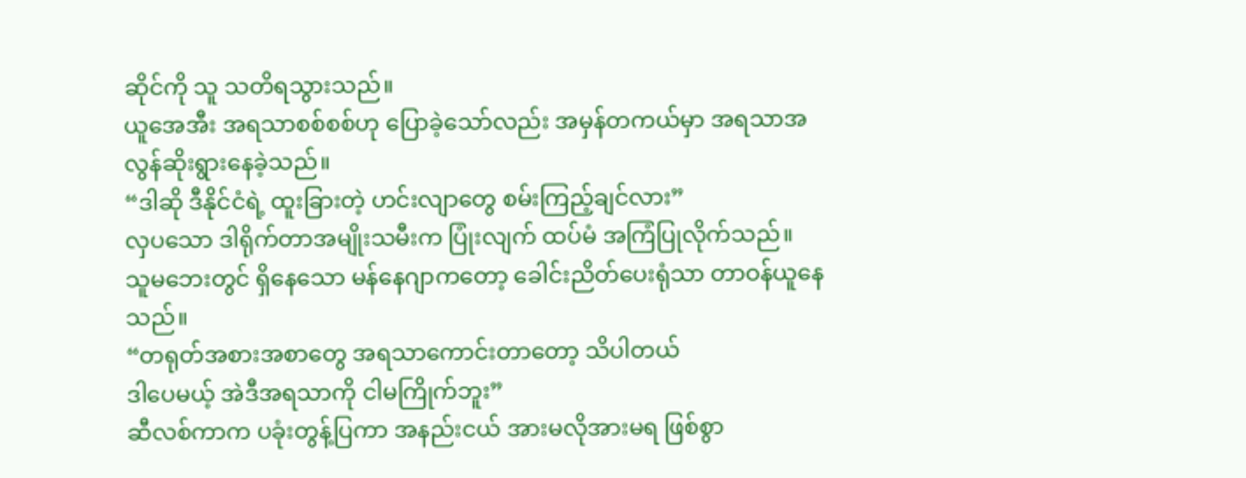ဆိုင်ကို သူ သတိရသွားသည်။
ယူအေအီး အရသာစစ်စစ်ဟု ပြောခဲ့သော်လည်း အမှန်တကယ်မှာ အရသာအလွန်ဆိုးရွားနေခဲ့သည်။
“ဒါဆို ဒီနိုင်ငံရဲ့ ထူးခြားတဲ့ ဟင်းလျာတွေ စမ်းကြည့်ချင်လား”
လှပသော ဒါရိုက်တာအမျိုးသမီးက ပြုံးလျက် ထပ်မံ အကြံပြုလိုက်သည်။
သူမဘေးတွင် ရှိနေသော မန်နေဂျာကတော့ ခေါင်းညိတ်ပေးရုံသာ တာဝန်ယူနေသည်။
“တရုတ်အစားအစာတွေ အရသာကောင်းတာတော့ သိပါတယ်
ဒါပေမယ့် အဲဒီအရသာကို ငါမကြိုက်ဘူး”
ဆီလစ်ကာက ပခုံးတွန့်ပြကာ အနည်းငယ် အားမလိုအားမရ ဖြစ်စွာ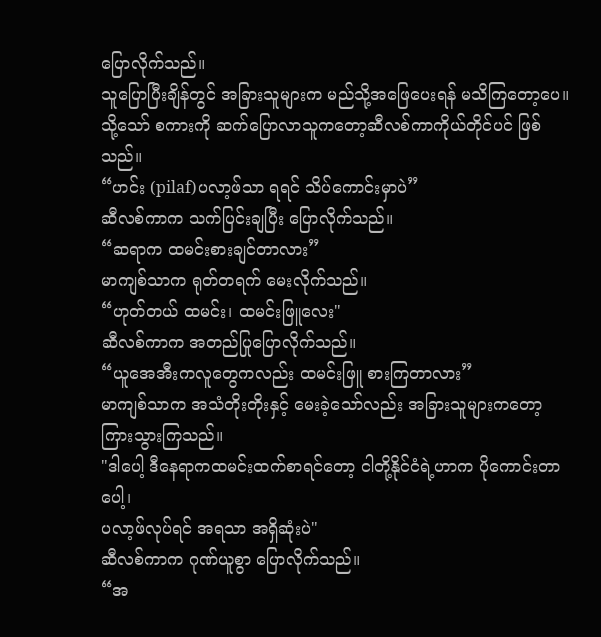ပြောလိုက်သည်။
သူပြောပြီးချိန်တွင် အခြားသူများက မည်သို့အဖြေပေးရန် မသိကြတော့ပေ။
သို့သော် စကားကို ဆက်ပြောလာသူကတော့ဆီလစ်ကာကိုယ်တိုင်ပင် ဖြစ်သည်။
“ဟင်း (pilaf)ပလာ့ဖ်သာ ရရင် သိပ်ကောင်းမှာပဲ”
ဆီလစ်ကာက သက်ပြင်းချပြီး ပြောလိုက်သည်။
“ဆရာက ထမင်းစားချင်တာလား”
မာကျစ်သာက ရုတ်တရက် မေးလိုက်သည်။
“ဟုတ်တယ် ထမင်း၊ ထမင်းဖြူလေး"
ဆီလစ်ကာက အတည်ပြုပြောလိုက်သည်။
“ယူအေအီးကလူတွေကလည်း ထမင်းဖြူ စားကြတာလား”
မာကျစ်သာက အသံတိုးတိုးနှင့် မေးခဲ့သော်လည်း အခြားသူများကတော့ ကြားသွားကြသည်။
"ဒါပေါ့ ဒီနေရာကထမင်းထက်စာရင်တော့ ငါတို့နိုင်ငံရဲ့ဟာက ပိုကောင်းတာပေါ့၊
ပလာ့ဖ်လုပ်ရင် အရသာ အရှိဆုံးပဲ"
ဆီလစ်ကာက ဂုဏ်ယူစွာ ပြောလိုက်သည်။
“အ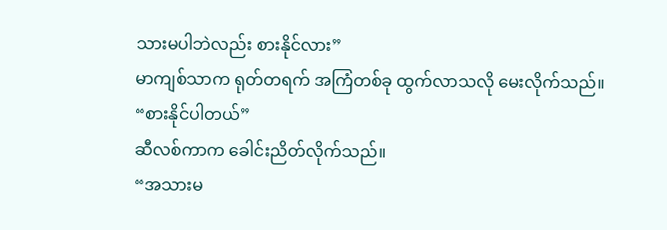သားမပါဘဲလည်း စားနိုင်လား”
မာကျစ်သာက ရုတ်တရက် အကြံတစ်ခု ထွက်လာသလို မေးလိုက်သည်။
“စားနိုင်ပါတယ်”
ဆီလစ်ကာက ခေါင်းညိတ်လိုက်သည်။
“အသားမ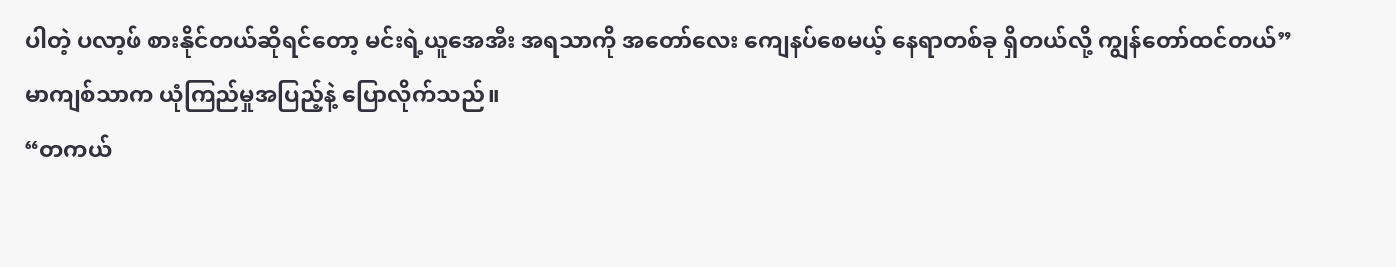ပါတဲ့ ပလာ့ဖ် စားနိုင်တယ်ဆိုရင်တော့ မင်းရဲ့ယူအေအီး အရသာကို အတော်လေး ကျေနပ်စေမယ့် နေရာတစ်ခု ရှိတယ်လို့ ကျွန်တော်ထင်တယ်”
မာကျစ်သာက ယုံကြည်မှုအပြည့်နဲ့ ပြောလိုက်သည်။
“တကယ်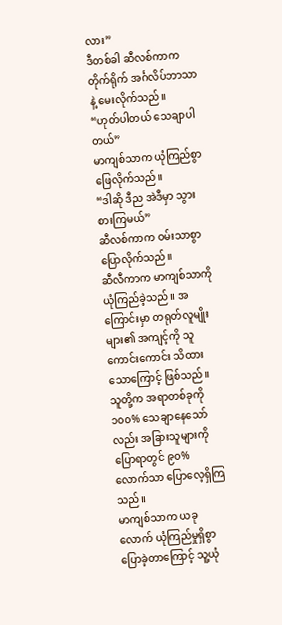လား”
ဒီတစ်ခါ ဆီလစ်ကာက တိုက်ရိုက် အင်္ဂလိပ်ဘာသာနဲ့ မေးလိုက်သည်။
“ဟုတ်ပါတယ် သေချာပါတယ်”
မာကျစ်သာက ယုံကြည်စွာ ဖြေလိုက်သည်။
“ဒါဆို ဒီည အဲဒီမှာ သွားစားကြမယ်”
ဆီလစ်ကာက ဝမ်းသာစွာ ပြောလိုက်သည်။
ဆီလီကာက မာကျစ်သာကို ယုံကြည်ခဲ့သည်။ အကြောင်းမှာ တရုတ်လူမျိုးများ၏ အကျင့်ကို သူ ကောင်းကောင်း သိထားသောကြောင့် ဖြစ်သည်။
သူတို့က အရာတစ်ခုကို ၁၀၀% သေချာနေသော်လည်း အခြားသူများကို ပြောရာတွင် ၉၀% လောက်သာ ပြောလေ့ရှိကြသည်။
မာကျစ်သာက ယခုလောက် ယုံကြည်မှုရှိစွာ ပြောခဲ့တာကြောင့် သူ့ယုံ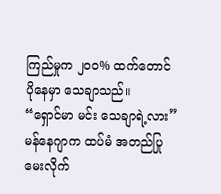ကြည်မှုက ၂၀၀% ထက်တောင် ပိုနေမှာ သေချာသည်။
“ရှောင်မာ မင်း သေချာရဲ့လား”
မန်နေဂျာက ထပ်မံ အတည်ပြု မေးလိုက်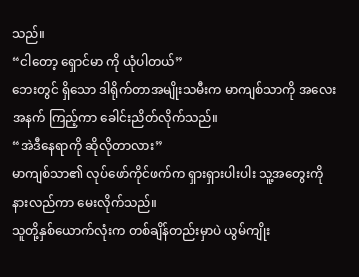သည်။
“ငါတော့ ရှောင်မာ ကို ယုံပါတယ်”
ဘေးတွင် ရှိသော ဒါရိုက်တာအမျိုးသမီးက မာကျစ်သာကို အလေးအနက် ကြည့်ကာ ခေါင်းညိတ်လိုက်သည်။
“အဲဒီနေရာကို ဆိုလိုတာလား”
မာကျစ်သာ၏ လုပ်ဖော်ကိုင်ဖက်က ရှားရှားပါးပါး သူ့အတွေးကို နားလည်ကာ မေးလိုက်သည်။
သူတို့နှစ်ယောက်လုံးက တစ်ချိန်တည်းမှာပဲ ယွမ်ကျိုး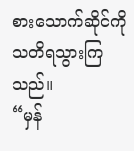စားသောက်ဆိုင်ကို သတိရသွားကြသည်။
“မှန်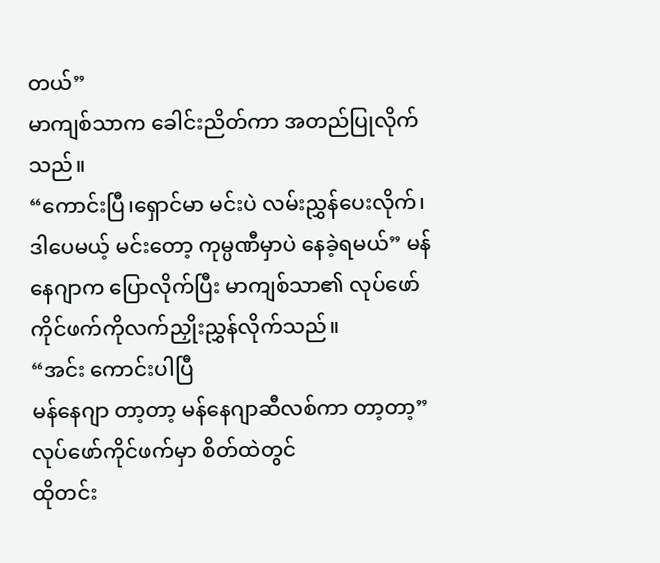တယ်”
မာကျစ်သာက ခေါင်းညိတ်ကာ အတည်ပြုလိုက်သည်။
“ကောင်းပြီ၊ရှောင်မာ မင်းပဲ လမ်းညွှန်ပေးလိုက်၊
ဒါပေမယ့် မင်းတော့ ကုမ္ပဏီမှာပဲ နေခဲ့ရမယ်” မန်နေဂျာက ပြောလိုက်ပြီး မာကျစ်သာ၏ လုပ်ဖော်ကိုင်ဖက်ကိုလက်ညှိုးညွှန်လိုက်သည်။
“အင်း ကောင်းပါပြီ
မန်နေဂျာ တာ့တာ့ မန်နေဂျာဆီလစ်ကာ တာ့တာ့”
လုပ်ဖော်ကိုင်ဖက်မှာ စိတ်ထဲတွင်
ထိုတင်း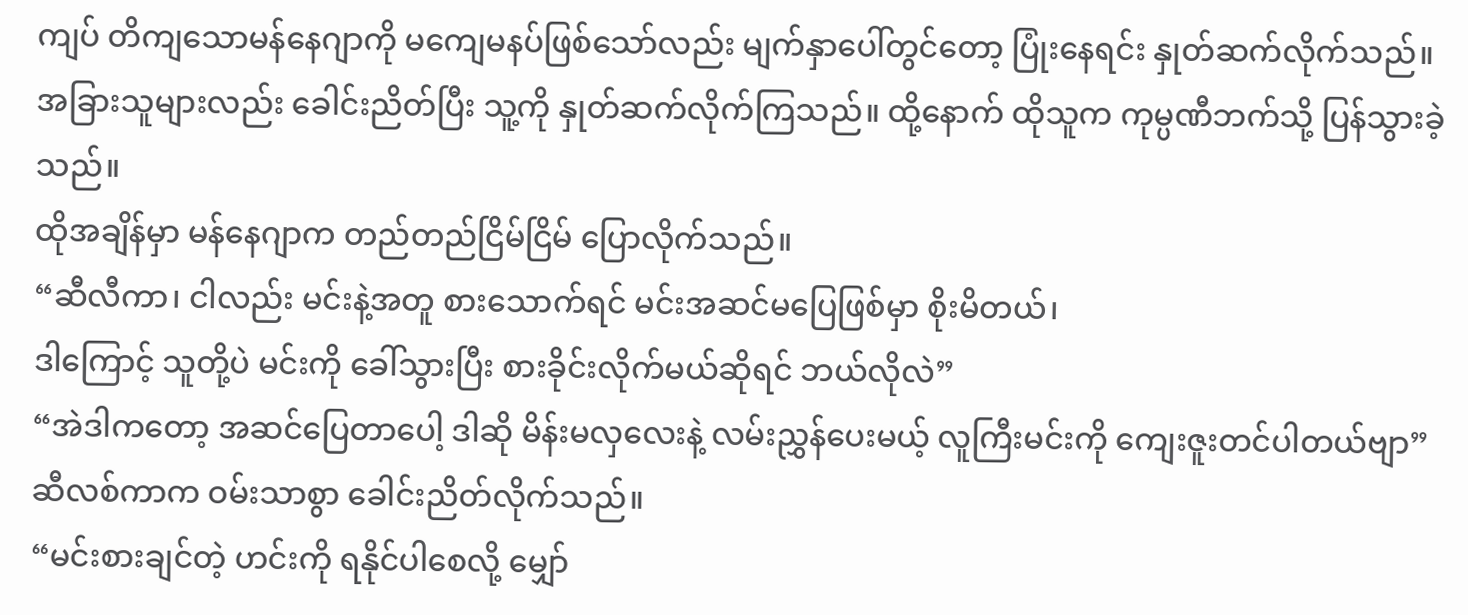ကျပ် တိကျသောမန်နေဂျာကို မကျေမနပ်ဖြစ်သော်လည်း မျက်နှာပေါ်တွင်တော့ ပြုံးနေရင်း နှုတ်ဆက်လိုက်သည်။
အခြားသူများလည်း ခေါင်းညိတ်ပြီး သူ့ကို နှုတ်ဆက်လိုက်ကြသည်။ ထို့နောက် ထိုသူက ကုမ္ပဏီဘက်သို့ ပြန်သွားခဲ့သည်။
ထိုအချိန်မှာ မန်နေဂျာက တည်တည်ငြိမ်ငြိမ် ပြောလိုက်သည်။
“ဆီလီကာ၊ ငါလည်း မင်းနဲ့အတူ စားသောက်ရင် မင်းအဆင်မပြေဖြစ်မှာ စိုးမိတယ်၊
ဒါကြောင့် သူတို့ပဲ မင်းကို ခေါ်သွားပြီး စားခိုင်းလိုက်မယ်ဆိုရင် ဘယ်လိုလဲ”
“အဲဒါကတော့ အဆင်ပြေတာပေါ့ ဒါဆို မိန်းမလှလေးနဲ့ လမ်းညွှန်ပေးမယ့် လူကြီးမင်းကို ကျေးဇူးတင်ပါတယ်ဗျာ”
ဆီလစ်ကာက ဝမ်းသာစွာ ခေါင်းညိတ်လိုက်သည်။
“မင်းစားချင်တဲ့ ဟင်းကို ရနိုင်ပါစေလို့ မျှော်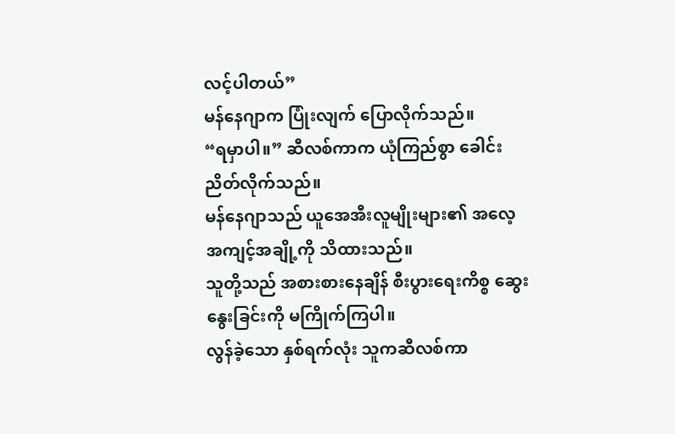လင့်ပါတယ်”
မန်နေဂျာက ပြုံးလျက် ပြောလိုက်သည်။
“ရမှာပါ။” ဆီလစ်ကာက ယုံကြည်စွာ ခေါင်းညိတ်လိုက်သည်။
မန်နေဂျာသည် ယူအေအီးလူမျိုးများ၏ အလေ့အကျင့်အချို့ကို သိထားသည်။
သူတို့သည် အစားစားနေချိန် စီးပွားရေးကိစ္စ ဆွေးနွေးခြင်းကို မကြိုက်ကြပါ။
လွန်ခဲ့သော နှစ်ရက်လုံး သူကဆီလစ်ကာ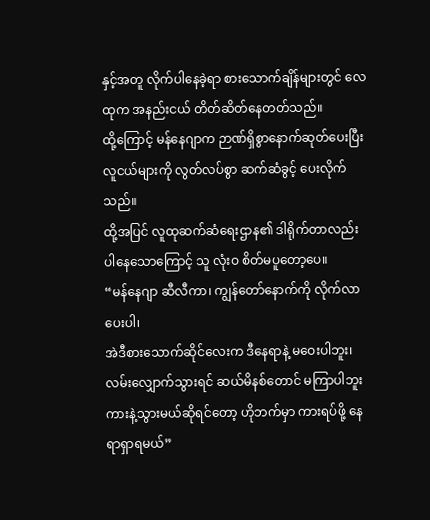နှင့်အတူ လိုက်ပါနေခဲ့ရာ စားသောက်ချိန်များတွင် လေထုက အနည်းငယ် တိတ်ဆိတ်နေတတ်သည်။
ထို့ကြောင့် မန်နေဂျာက ဉာဏ်ရှိစွာနောက်ဆုတ်ပေးပြီး လူငယ်များကို လွတ်လပ်စွာ ဆက်ဆံခွင့် ပေးလိုက်သည်။
ထို့အပြင် လူထုဆက်ဆံရေးဌာန၏ ဒါရိုက်တာလည်း ပါနေသောကြောင့် သူ လုံးဝ စိတ်မပူတော့ပေ။
“မန်နေဂျာ ဆီလီကာ၊ ကျွန်တော်နောက်ကို လိုက်လာပေးပါ၊
အဲဒီစားသောက်ဆိုင်လေးက ဒီနေရာနဲ့ မဝေးပါဘူး၊
လမ်းလျှောက်သွားရင် ဆယ်မိနစ်တောင် မကြာပါဘူး ကားနဲ့သွားမယ်ဆိုရင်တော့ ဟိုဘက်မှာ ကားရပ်ဖို့ နေရာရှာရမယ်”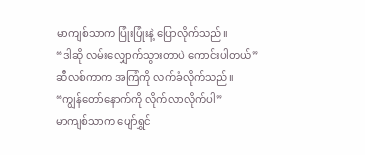မာကျစ်သာက ပြုံးပြုံးနဲ့ ပြောလိုက်သည်။
“ဒါဆို လမ်းလျှောက်သွားတာပဲ ကောင်းပါတယ်”
ဆီလစ်ကာက အကြံကို လက်ခံလိုက်သည်။
“ကျွန်တော်နောက်ကို လိုက်လာလိုက်ပါ”
မာကျစ်သာက ပျော်ရွှင်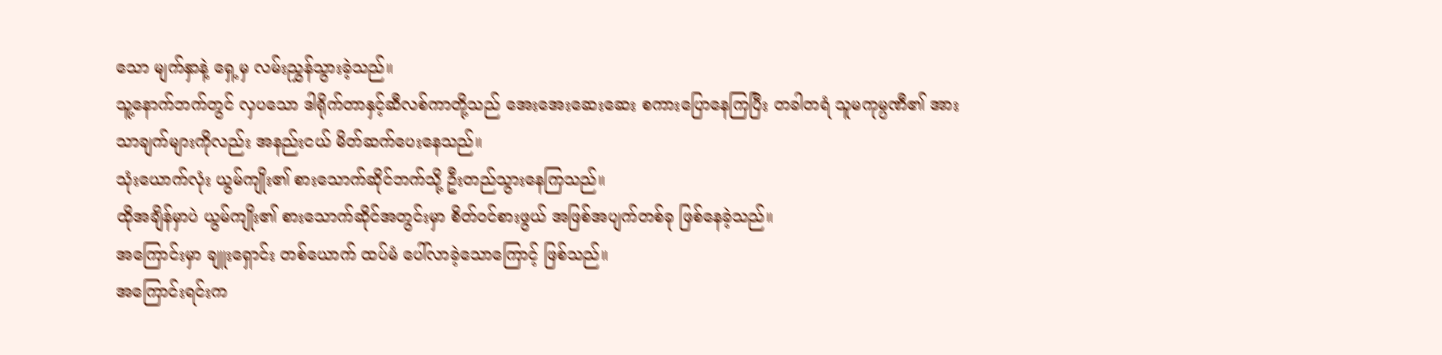သော မျက်နှာနဲ့ ရှေ့မှ လမ်းညွှန်သွားခဲ့သည်။
သူ့နောက်ဘက်တွင် လှပသော ဒါရိုက်တာနှင့်ဆီလစ်ကာတို့သည် အေးအေးဆေးဆေး စကားပြောနေကြပြီး တခါတရံ သူမကုမ္ပဏီ၏ အားသာချက်များကိုလည်း အနည်းငယ် မိတ်ဆက်ပေးနေသည်။
သုံးယောက်လုံး ယွမ်ကျိုး၏ စားသောက်ဆိုင်ဘက်သို့ ဦးတည်သွားနေကြသည်။
ထိုအချိန်မှာပဲ ယွမ်ကျိုး၏ စားသောက်ဆိုင်အတွင်းမှာ စိတ်ဝင်စားဖွယ် အဖြစ်အပျက်တစ်ခု ဖြစ်နေခဲ့သည်။
အကြောင်းမှာ ချူးရှောင်း တစ်ယောက် ထပ်မံ ပေါ်လာခဲ့သောကြောင့် ဖြစ်သည်။
အကြောင်းရင်းက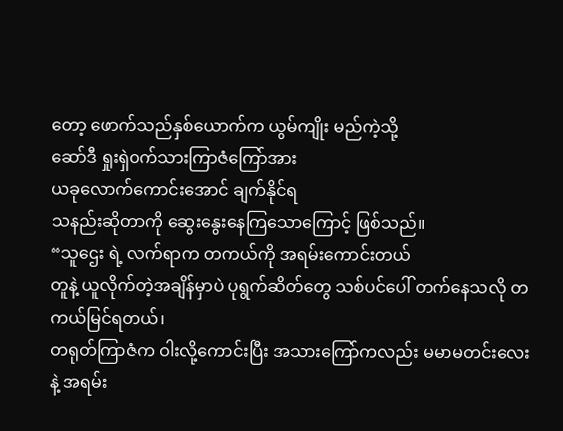တော့ ဖောက်သည်နှစ်ယောက်က ယွမ်ကျိုး မည်ကဲ့သို့
ဆော်ဒီ ရှုးရှဲ၀က်သားကြာဇံကြော်အား
ယခုလောက်ကောင်းအောင် ချက်နိုင်ရ
သနည်းဆိုတာကို ဆွေးနွေးနေကြသောကြောင့် ဖြစ်သည်။
“သူဌေး ရဲ့ လက်ရာက တကယ်ကို အရမ်းကောင်းတယ်
တူနဲ့ ယူလိုက်တဲ့အချိန်မှာပဲ ပုရွက်ဆိတ်တွေ သစ်ပင်ပေါ် တက်နေသလို တကယ်မြင်ရတယ်၊
တရုတ်ကြာဇံက ဝါးလို့ကောင်းပြီး အသားကြော်ကလည်း မမာမတင်းလေးနဲ့ အရမ်း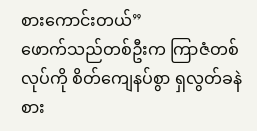စားကောင်းတယ်”
ဖောက်သည်တစ်ဦးက ကြာဇံတစ်လုပ်ကို စိတ်ကျေနပ်စွာ ရှလွတ်ခနဲ စား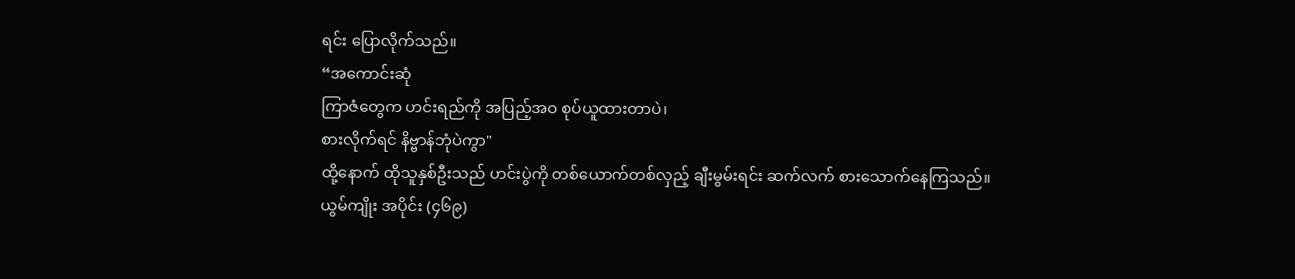ရင်း ပြောလိုက်သည်။
“အကောင်းဆုံ
ကြာဇံတွေက ဟင်းရည်ကို အပြည့်အဝ စုပ်ယူထားတာပဲ၊
စားလိုက်ရင် နိဗ္ဗာန်ဘုံပဲကွာ"
ထို့နောက် ထိုသူနှစ်ဦးသည် ဟင်းပွဲကို တစ်ယောက်တစ်လှည့် ချီးမွမ်းရင်း ဆက်လက် စားသောက်နေကြသည်။
ယွမ်ကျိုး အပိုင်း (၄၆၉)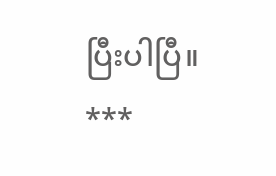ပြီးပါပြီ။
***